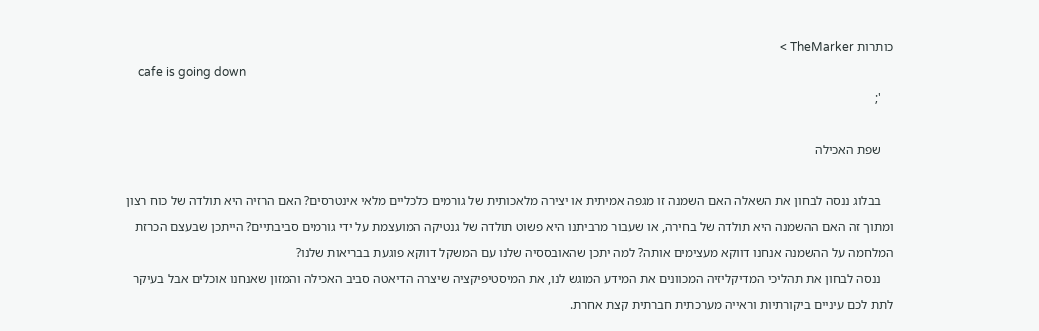כותרות TheMarker >
    cafe is going down
    ';

    שפת האכילה

    בבלוג ננסה לבחון את השאלה האם השמנה זו מגפה אמיתית או יצירה מלאכותית של גורמים כלכליים מלאי אינטרסים? האם הרזיה היא תולדה של כוח רצון ומתוך זה האם ההשמנה היא תולדה של בחירה, או שעבור מרביתנו היא פשוט תולדה של גנטיקה המועצמת על ידי גורמים סביבתיים? הייתכן שבעצם הכרזת המלחמה על ההשמנה אנחנו דווקא מעצימים אותה? למה יתכן שהאובססיה שלנו עם המשקל דווקא פוגעת בבריאות שלנו?
    ננסה לבחון את תהליכי המדיקליזיה המכוונים את המידע המוגש לנו, את המיסטיפיקציה שיצרה הדיאטה סביב האכילה והמזון שאנחנו אוכלים אבל בעיקר לתת לכם עיניים ביקורתיות וראייה מערכתית חברתית קצת אחרת.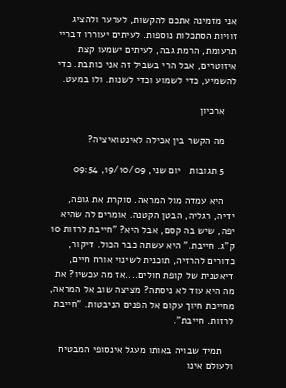אני מזמינה אתכם להקשות, לערער ולהציג זוויות הסתכלות נוספות. לעיתים יעוררו דבריי תרעומת, הרמת גבה, לעיתים ישמעו קצת איזוטרים, אבל הרי בשביל זה אני כותבת. כדי להשמיע, כדי לשמוע וכדי לשנות. ולו במעט.

    ארכיון

    מה הקשר בין אכילה לאינטואיציה?

    5 תגובות   יום שני, 19/10/09, 09:54

    היא עמדה מול המראה. סוקרת את גופה, ידיה, רגליה, הבטן הקטנה. אומרים לה שהיא יפה, שיש בה קסם, אבל היא? "חייבת לרזות 10 ק"ג. חייבת." היא עשתה כבר הכול. דיקור, כדורים להרזיה, תוכנית לשינוי אורח חיים, דיאטנית של קופת חולים....אז מה עכשיו? את מה היא עוד לא ניסתה? מציצה שוב אל המראה, מחייכת חיוך עקום אל הפנים הניבטות. "חייבת לרזות. חייבת".

    תמיד שבויה באותו מעגל אינסופי המבטיח ולעולם אינו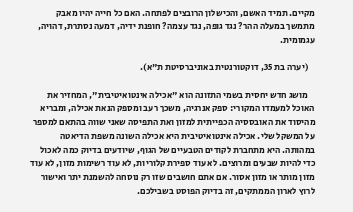מקיים. תמיד האשם, והכישלון הרובצים לפתחה. האם כל חייה יהיו מאבק מתמשך במעלה ההר? נגד גופה, נגד עצמה? חופנת ידיה, דמעה נסתרת, דהויה, עגמומית.

    (יערה בת 35, דוקטורנטית באוניברסיטת ת"א).

    מושג חדש יחסית בשמי התזונה הוא "אכילה אינטואיטיבית", המחזיר את האוכל למעמדו המקורי: ספק אנרגיה, משכך רעב ומספק הנאת אכילה, ומבריא מהיסוד את האובססיה הכפייתית למזון ואת התפיסה שאני שווה בהתאם למספר על המשקל שלי. אכילה אינטואיטיבית היא אכילה השונה משפת הדיאטה במהותה. היא מתחברת לקודים הטבעיים של הגוף, שיודעים בדיוק כמה לאכול כדי להיות שבעים ומרוצים. לא עוד ספירת קלוריות, לא עוד רשימות מזון, לא עוד מזון מותר או מזון אסור. אם אתם חושבים שזו רק נוסחה להשמנת יתר ואישור לרוץ לארון הממתקים, זה בדיוק הפוסט בשבילכם.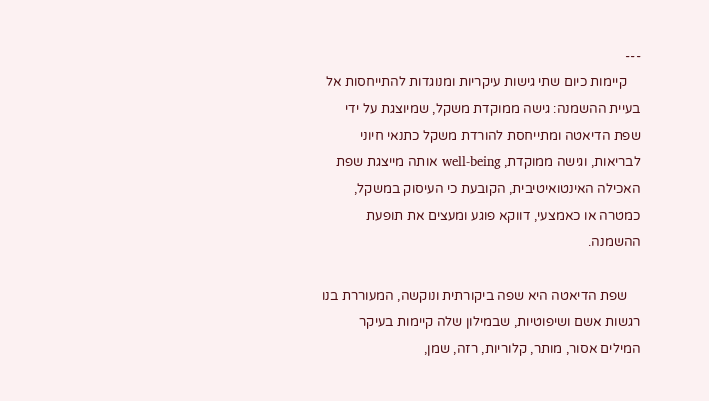---
    קיימות כיום שתי גישות עיקריות ומנוגדות להתייחסות אל בעיית ההשמנה: גישה ממוקדת משקל, שמיוצגת על ידי שפת הדיאטה ומתייחסת להורדת משקל כתנאי חיוני לבריאות, וגישה ממוקדת, well-being אותה מייצגת שפת האכילה האינטואיטיבית, הקובעת כי העיסוק במשקל, כמטרה או כאמצעי, דווקא פוגע ומעצים את תופעת ההשמנה.

    שפת הדיאטה היא שפה ביקורתית ונוקשה, המעוררת בנו רגשות אשם ושיפוטיות, שבמילון שלה קיימות בעיקר המילים אסור, מותר, קלוריות, רזה, שמן,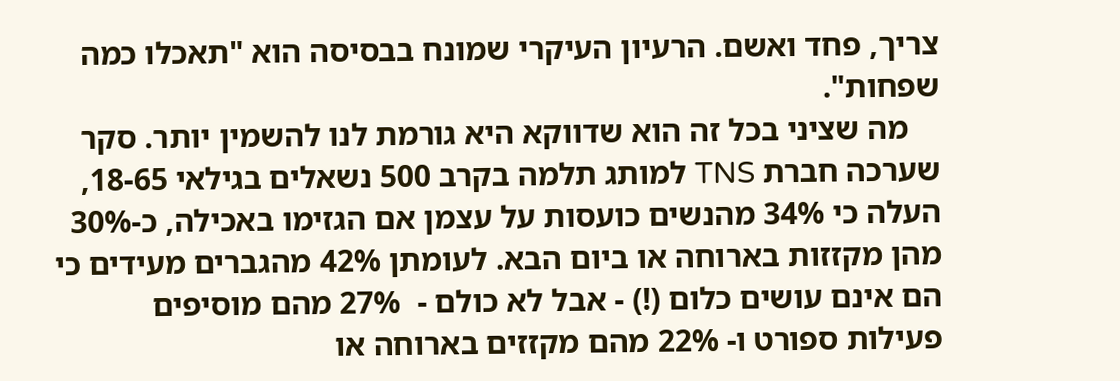צריך, פחד ואשם. הרעיון העיקרי שמונח בבסיסה הוא "תאכלו כמה שפחות".
    מה שציני בכל זה הוא שדווקא היא גורמת לנו להשמין יותר. סקר שערכה חברת TNS למותג תלמה בקרב 500 נשאלים בגילאי 18-65, העלה כי 34% מהנשים כועסות על עצמן אם הגזימו באכילה, כ-30% מהן מקזזות בארוחה או ביום הבא. לעומתן 42% מהגברים מעידים כי הם אינם עושים כלום (!) - אבל לא כולם -  27% מהם מוסיפים פעילות ספורט ו- 22% מהם מקזזים בארוחה או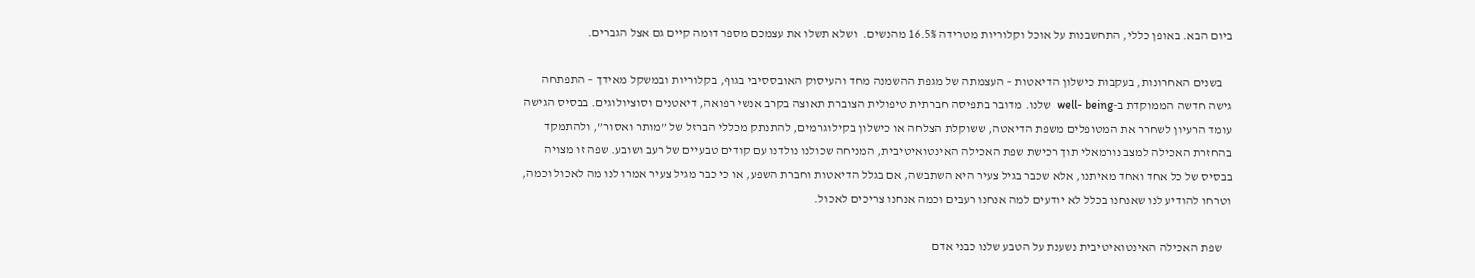ביום הבא. באופן כללי, התחשבנות על אוכל וקלוריות מטרידה 16.5% מהנשים.  ושלא תשלו את עצמכם מספר דומה קיים גם אצל הגברים.

    בשנים האחרונות, בעקבות כישלון הדיאטות – העצמתה של מגפת ההשמנה מחד והעיסוק האובססיבי בגוף, בקלוריות ובמשקל מאידך – התפתחה גישה חדשה הממוקדת ב-well- being  שלנו. מדובר בתפיסה חברתית טיפולית הצוברת תאוצה בקרב אנשי רפואה, דיאטנים וסוציולוגים. בבסיס הגישה עומד הרעיון לשחרר את המטופלים משפת הדיאטה, ששוקלת הצלחה או כישלון בקילוגרמים, להתנתק מכללי הברזל של ”מותר ואסור”, ולהתמקד בהחזרת האכילה למצב נורמאלי תוך רכישת שפת האכילה האינטואיטיבית, המניחה שכולנו נולדנו עם קודים טבעיים של רעב ושובע. שפה זו מצויה בבסיס של כל אחד ואחד מאיתנו, אלא שכבר בגיל צעיר היא השתבשה, אם בגלל הדיאטות וחברת השפע, או כי כבר מגיל צעיר אמרו לנו מה לאכול וכמה, וטרחו להודיע לנו שאנחנו בכלל לא יודעים למה אנחנו רעבים וכמה אנחנו צריכים לאכול.

    שפת האכילה האינטואיטיבית נשענת על הטבע שלנו כבני אדם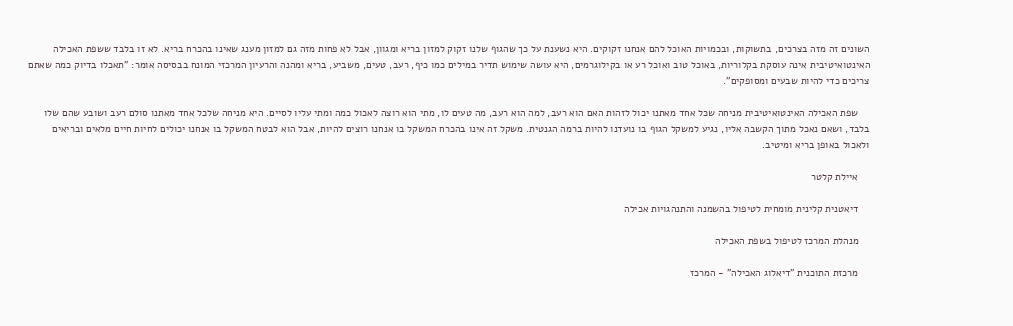השונים זה מזה בצרכים, בתשוקות, ובכמויות האוכל להם אנחנו זקוקים. היא נשענת על כך שהגוף שלנו זקוק למזון בריא ומגוון, אבל לא פחות מזה גם למזון מענג שאינו בהכרח בריא. לא זו בלבד ששפת האכילה האינטואיטיבית אינה עוסקת בקלוריות, באוכל טוב ואוכל רע או בקילוגרמים, היא עושה שימוש תדיר במילים כמו כיף, רעב, טעים, משביע, בריא ומהנה והרעיון המרכזי המונח בבסיסה אומר: "תאכלו בדיוק כמה שאתם צריכים כדי להיות שבעים ומסופקים".

    שפת האכילה האינטואיטיבית מניחה שכל אחד מאתנו יכול לזהות האם הוא רעב, למה הוא רעב, מה טעים לו, מתי הוא רוצה לאכול כמה ומתי עליו לסיים. היא מניחה שלכל אחד מאתנו סולם רעב ושובע שהם שלו בלבד, ושאם נאכל מתוך הקשבה אליו, נגיע למשקל הגוף בו נועדנו להיות ברמה הגנטית. משקל זה אינו בהכרח המשקל בו אנחנו רוצים להיות, אבל הוא לבטח המשקל בו אנחנו יכולים לחיות חיים מלאים ובריאים ולאכול באופן בריא ומיטיב.

    איילת קלטר

    דיאטנית קלינית מומחית לטיפול בהשמנה והתנהגויות אכילה

    מנהלת המרכז לטיפול בשפת האכילה

    מרכזת התוכנית "דיאלוג האכילה" - המרכז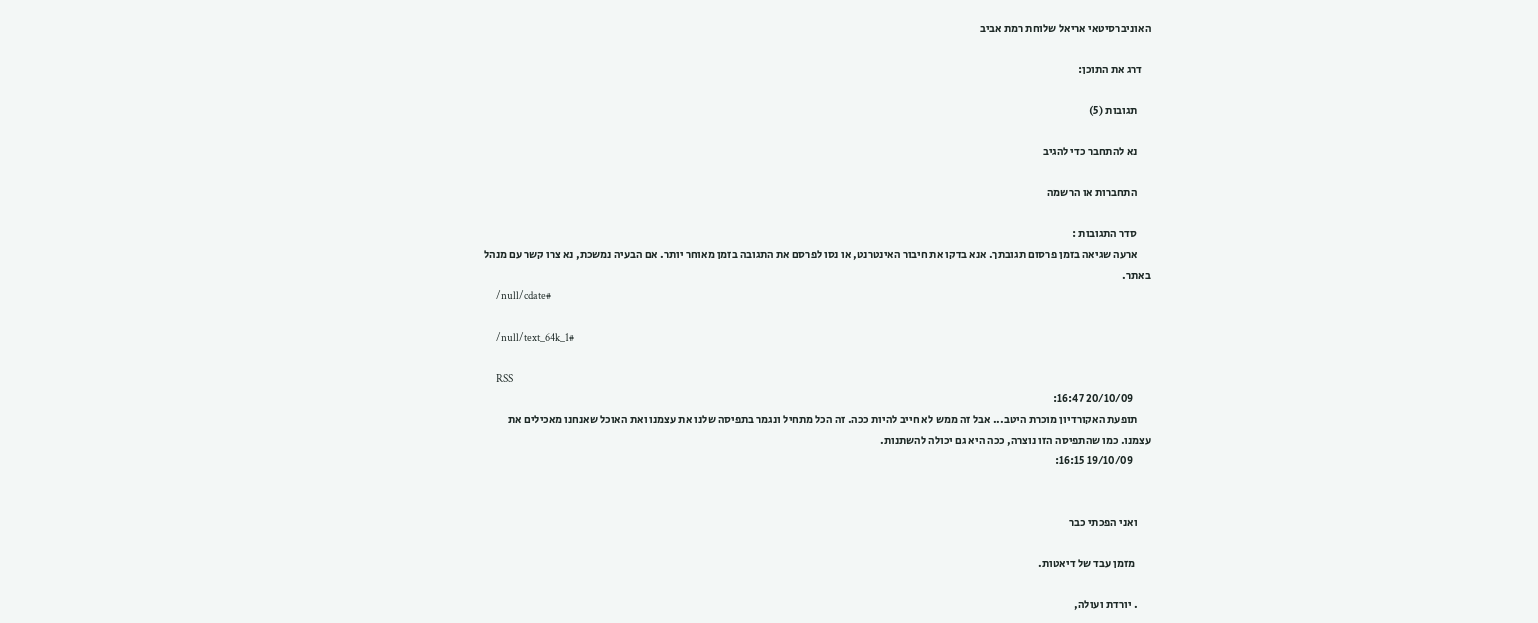האוניברסיטאי אריאל שלוחת רמת אביב

    דרג את התוכן:

      תגובות (5)

      נא להתחבר כדי להגיב

      התחברות או הרשמה

      סדר התגובות :
      ארעה שגיאה בזמן פרסום תגובתך. אנא בדקו את חיבור האינטרנט, או נסו לפרסם את התגובה בזמן מאוחר יותר. אם הבעיה נמשכת, נא צרו קשר עם מנהל באתר.
      /null/cdate#

      /null/text_64k_1#

      RSS
        20/10/09 16:47:
      תופעת האקורדיון מוכרת היטב... אבל זה ממש לא חייב להיות ככה. זה הכל מתחיל ונגמר בתפיסה שלנו את עצמנו ואת האוכל שאנחנו מאכילים את עצמנו. כמו שהתפיסה הזו נוצרה, ככה היא גם יכולה להשתנות.
        19/10/09 16:15:


      ואני הפכתי כבר

       מזמן עבד של דיאטות.

      . יורדת ועולה,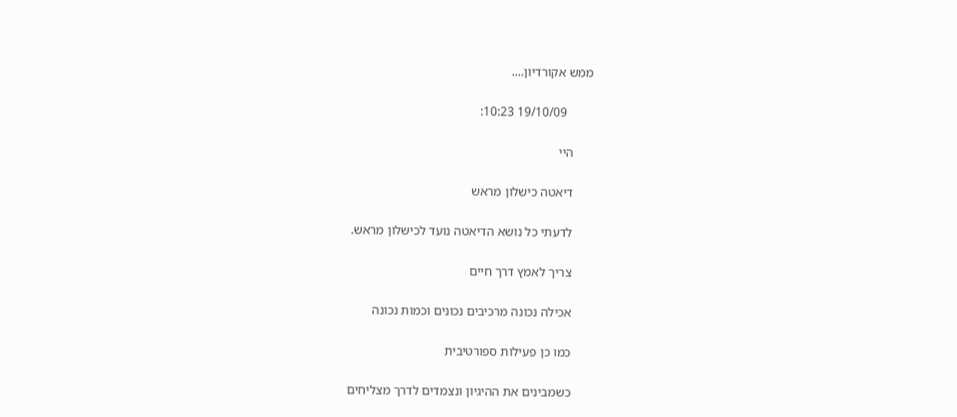ממש אקורדיון....

        19/10/09 10:23:

      היי

      דיאטה כישלון מראש

      לדעתי כל נושא הדיאטה נועד לכישלון מראש.

      צריך לאמץ דרך חיים

      אכילה נכונה מרכיבים נכונים וכמות נכונה

      כמו כן פעילות ספורטיבית

      כשמבינים את ההיגיון ונצמדים לדרך מצליחים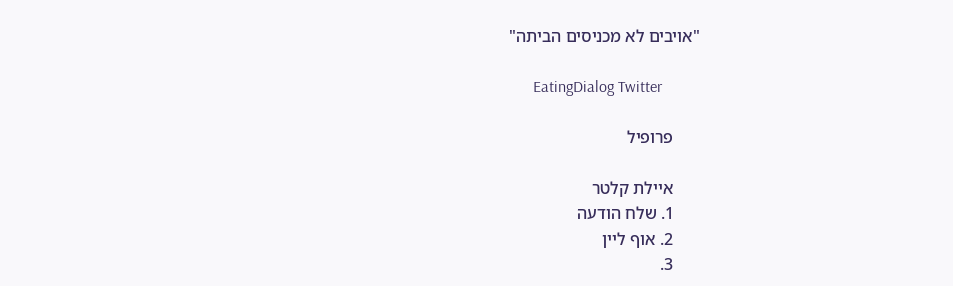"אויבים לא מכניסים הביתה"

      EatingDialog Twitter

      פרופיל

      איילת קלטר
      1. שלח הודעה
      2. אוף ליין
      3.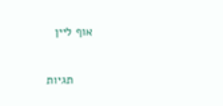אוף ליין

      תגיות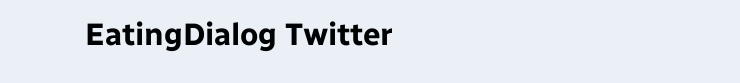EatingDialog Twitter